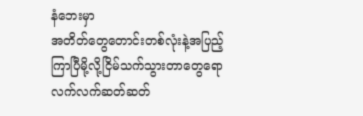နံဘေးမှာ
အတိတ်တွေတောင်းတစ်လုံးနဲ့အပြည့်
ကြာပြီမို့လို့ငြိမ်သက်သွားတာတွေရော
လက်လက်ဆတ်ဆတ်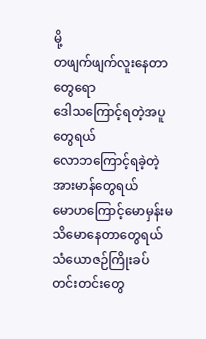မို့
တဖျက်ဖျက်လူးနေတာတွေရော
ဒေါသကြောင့်ရတဲ့အပူတွေရယ်
လောဘကြောင့်ရခဲ့တဲ့အားမာန်တွေရယ်
မောဟကြောင့်မောမှန်းမသိမောနေတာတွေရယ်
သံယောဇဉ်ကြိုးခပ်တင်းတင်းတွေ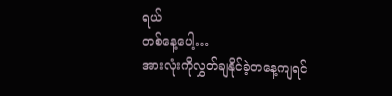ရယ်
တစ်နေ့ပေါ့…
အားလုံးကိုလွှတ်ချနိုင်ခဲ့တနေ့ကျရင်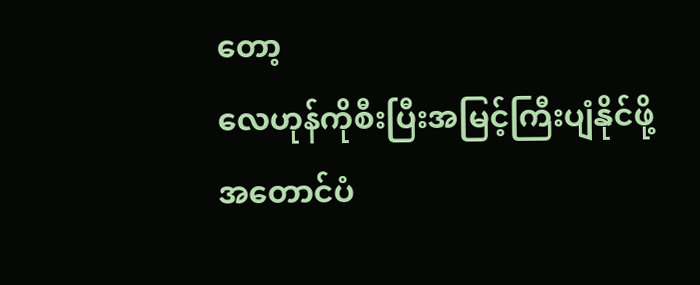တော့
လေဟုန်ကိုစီးပြီးအမြင့်ကြီးပျံနိုင်ဖို့
အတောင်ပံ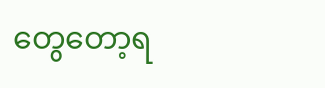တွေတော့ရ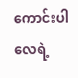ကောင်းပါလေရဲ့